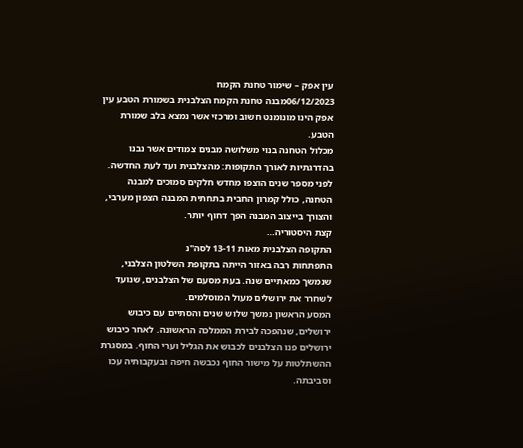עין אפק – שימור טחנת הקמח
06/12/2023מבנה טחנת הקמח הצלבנית בשמורת הטבע עין אפק הינו מונומנט חשוב ומרכזי אשר נמצא בלב שמורת הטבע.
מכלול הטחנה בנוי משלושה מבנים צמודים אשר נבנו בהדרגתיות לאורך התקופות: מהצלבנית ועד לעת החדשה.
לפני מספר שנים הוצפו מחדש חלקים סמוכים למבנה הטחנה, כולל קמרון החבית בתחתית המבנה הצפון מערבי, והצורך בייצוב המבנה הפך דחוף יותר.
קצת היסטוריה…
התקופה הצלבנית מאות 13-11 לסה"נ
התפתחות רבה באזור הייתה בתקופת השלטון הצלבני, שנמשך כמאתיים שנה. בעת מסעם של הצלבנים, שנועד לשחרר את ירושלים מעול המוסלמים.
המסע הראשון נמשך שלוש שנים והסתיים עם כיבוש ירושלים, שנהפכה לבירת הממלכה הראשונה. לאחר כיבוש ירושלים פנו הצלבנים לכבוש את הגליל וערי החוף. במסגרת ההשתלטות על מישור החוף נכבשה חיפה ובעקבותיה עכו וסביבתה.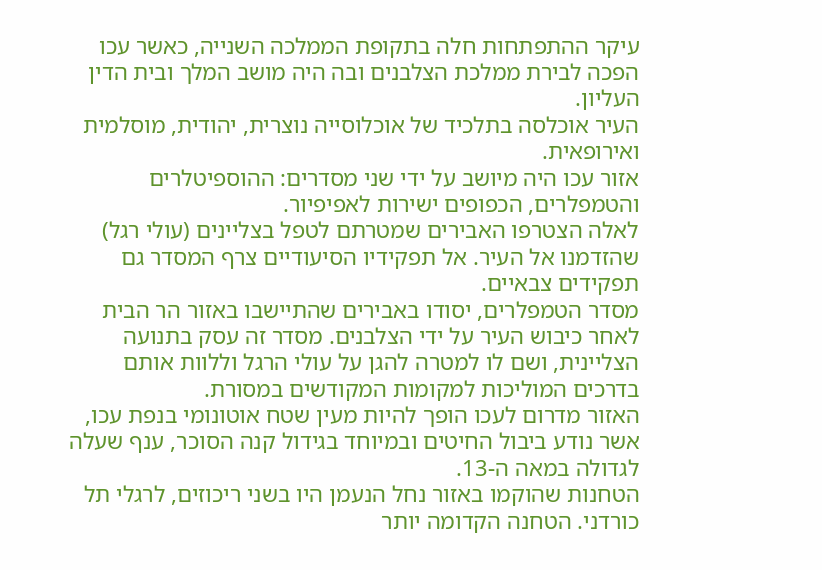עיקר ההתפתחות חלה בתקופת הממלכה השנייה, כאשר עכו הפכה לבירת ממלכת הצלבנים ובה היה מושב המלך ובית הדין העליון.
העיר אוכלסה בתלכיד של אוכלוסייה נוצרית, יהודית, מוסלמית ואירופאית.
אזור עכו היה מיושב על ידי שני מסדרים: ההוספיטלרים והטמפלרים, הכפופים ישירות לאפיפיור.
לאלה הצטרפו האבירים שמטרתם לטפל בצליינים (עולי רגל) שהזדמנו אל העיר. אל תפקידיו הסיעודיים צרף המסדר גם תפקידים צבאיים.
מסדר הטמפלרים, יסודו באבירים שהתיישבו באזור הר הבית לאחר כיבוש העיר על ידי הצלבנים. מסדר זה עסק בתנועה הצליינית, ושם לו למטרה להגן על עולי הרגל וללוות אותם בדרכים המוליכות למקומות המקודשים במסורת.
האזור מדרום לעכו הופך להיות מעין שטח אוטונומי בנפת עכו, אשר נודע ביבול החיטים ובמיוחד בגידול קנה הסוכר, ענף שעלה לגדולה במאה ה-13.
הטחנות שהוקמו באזור נחל הנעמן היו בשני ריכוזים, לרגלי תל כורדני. הטחנה הקדומה יותר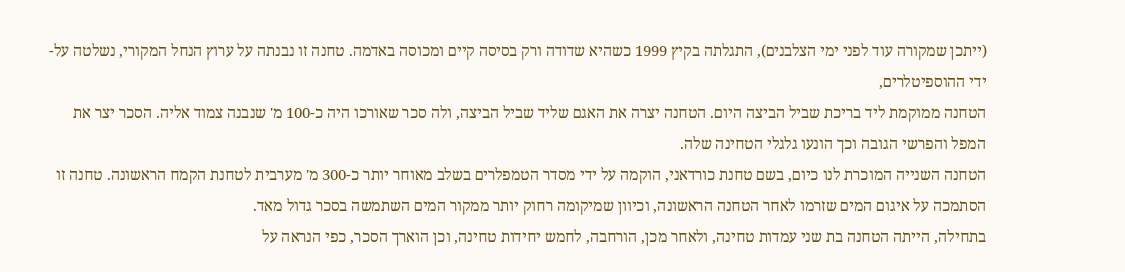(ייתכן שמקורה עוד לפני ימי הצלבנים), התגלתה בקיץ 1999 כשהיא שדודה ורק בסיסה קיים ומכוסה באדמה. טחנה זו נבנתה על ערוץ הנחל המקורי, נשלטה על-ידי ההוספיטלרים,
הטחנה ממוקמת ליד בריכת שביל הביצה היום. הטחנה יצרה את האגם שליד שביל הביצה, ולה סכר שאורכו היה כ-100 מ' שנבנה צמוד אליה. הסכר יצר את המפל והפרשי הגובה וכך הונעו גלגלי הטחינה שלה.
הטחנה השנייה המוכרת לנו כיום, בשם טחנת כורדאני, הוקמה על ידי מסדר הטמפלרים בשלב מאוחר יותר כ-300 מ' מערבית לטחנת הקמח הראשונה. טחנה זו הסתמכה על איגום המים שזרמו לאחר הטחנה הראשונה, וכיוון שמיקומה רחוק יותר ממקור המים השתמשה בסכר גדול מאד.
בתחילה, הייתה הטחנה בת שני עמדות טחינה, ולאחר מכן, הורחבה, לחמש יחידות טחינה, וכן הוארך הסכר, כפי הנראה על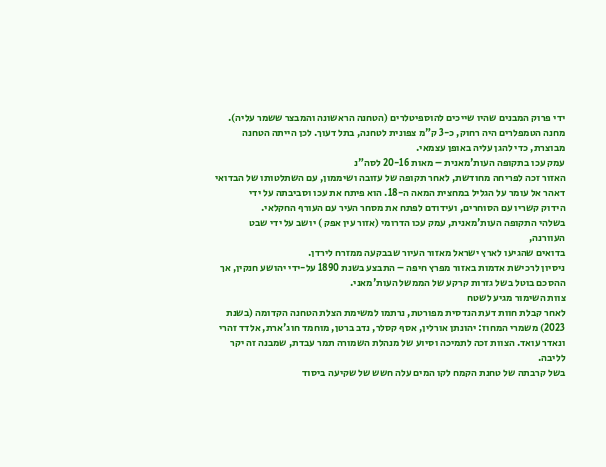ידי פרוק המבנים שהיו שייכים להוספיטלרים (הטחנה הראשונה והמבצר ששמר עליה).
מחנה הטמפלרים היה רחוק, כ-3 ק"מ צפונית לטחנה, בתל דעוך. לכן הייתה הטחנה מבוצרת, כדי להגן עליה באופן עצמאי.
עמק עכו בתקופה העות'מאנית – מאות 20-16 לסה"נ
האזור זכה לפריחה מחודשת, לאחר תקופה של עזובה ושיממון, עם השתלטותו של הבדואי דאהר אל עומר על הגליל במחצית המאה ה-18. הוא פיתח את עכו וסביבתה על ידי
הידוק קשריו עם הסוחרים, ועידודם לפתח את מסחר העיר עם העורף החקלאי.
בשלהי התקופה העות'מאנית, עמק עכו הדרומי (אזור עין אפק ) יושב על ידי שבט העוורנה,
בדואים שהגיעו לארץ ישראל מאזור העיור שבבקעה ממזרח לירדן.
ניסיון לרכישת אדמות באזור מפרץ חיפה – התבצע בשנת 1890 על-ידי יהושע חנקין, אך ההסכם בוטל בשל גזרות קרקע של הממשל העות'מאני.
צוות השימור מגיע לשטח
לאחר קבלת חוות דעת הנדסית מפורטת, נרתמו למשימת הצלת הטחנה הקדומה (בשנת 2023) משמרי המחוז: יהונתן אורלין, אסף קסלר, נדב ברטן, מוחמד חוג'ארת, אלדד זהרי ונאדר עואד. הצוות זכה לתמיכה וסיוע של מנהלת השמורה תמר עבדת, שמבנה זה יקר לליבה.
בשל קרבתה של טחנת הקמח לקו המים עלה חשש של שקיעה ביסוד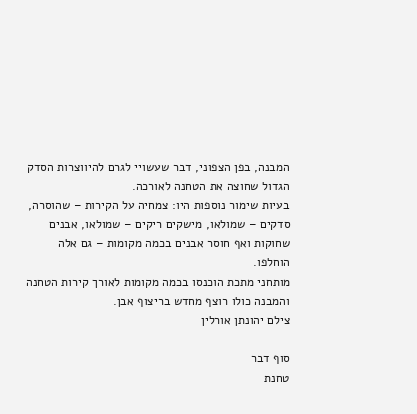המבנה, בפן הצפוני, דבר שעשויי לגרם להיווצרות הסדק הגדול שחוצה את הטחנה לאורכה.
בעיות שימור נוספות היו: צמחיה על הקירות – שהוסרה, סדקים – שמולאו, מישקים ריקים – שמולאו, אבנים שחוקות ואף חוסר אבנים בכמה מקומות – גם אלה הוחלפו.
מותחני מתכת הוכנסו בכמה מקומות לאורך קירות הטחנה והמבנה כולו רוצף מחדש בריצוף אבן.
צילם יהונתן אורלין

סוף דבר
טחנת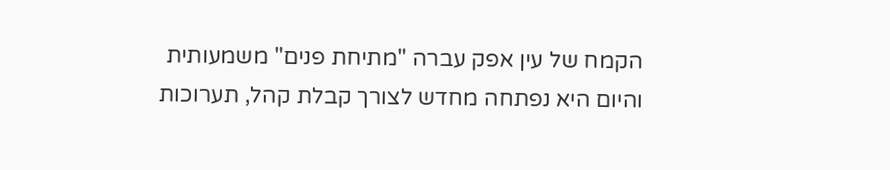הקמח של עין אפק עברה "מתיחת פנים" משמעותית והיום היא נפתחה מחדש לצורך קבלת קהל, תערוכות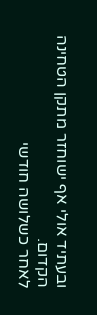ובעתיד אולי אף ישוחזר מתקן הטחינה הקדום.
לאחר כשלושה חודשי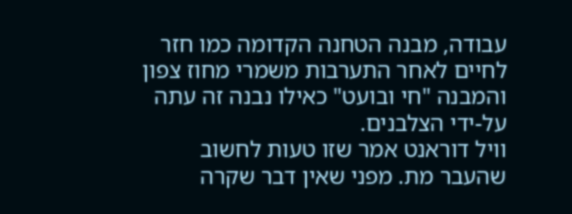עבודה, מבנה הטחנה הקדומה כמו חזר לחיים לאחר התערבות משמרי מחוז צפון והמבנה "חי ובועט" כאילו נבנה זה עתה על-ידי הצלבנים.
וויל דוראנט אמר שזו טעות לחשוב שהעבר מת. מפני שאין דבר שקרה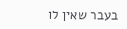בעבר שאין לו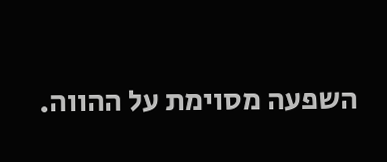השפעה מסוימת על ההווה.